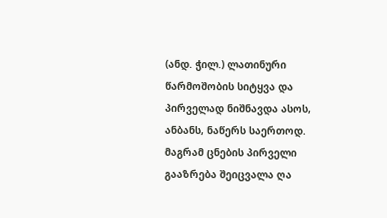(ანდ. ჭილ.) ლათინური წარმოშობის სიტყვა და პირველად ნიშნავდა ასოს, ანბანს, ნაწერს საერთოდ. მაგრამ ცნების პირველი გააზრება შეიცვალა ღა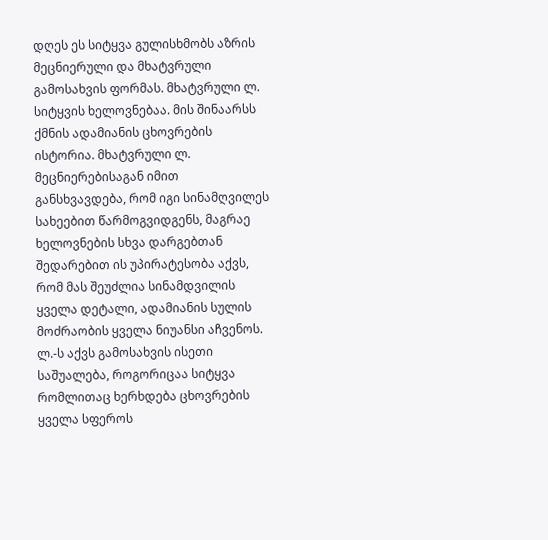დღეს ეს სიტყვა გულისხმობს აზრის მეცნიერული და მხატვრული გამოსახვის ფორმას. მხატვრული ლ. სიტყვის ხელოვნებაა. მის შინაარსს ქმნის ადამიანის ცხოვრების ისტორია. მხატვრული ლ. მეცნიერებისაგან იმით განსხვავდება, რომ იგი სინამღვილეს სახეებით წარმოგვიდგენს, მაგრაე ხელოვნების სხვა დარგებთან შედარებით ის უპირატესობა აქვს, რომ მას შეუძლია სინამდვილის ყველა დეტალი, ადამიანის სულის მოძრაობის ყველა ნიუანსი აჩვენოს. ლ.-ს აქვს გამოსახვის ისეთი საშუალება, როგორიცაა სიტყვა რომლითაც ხერხდება ცხოვრების ყველა სფეროს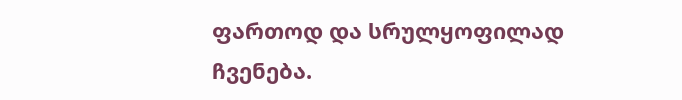ფართოდ და სრულყოფილად ჩვენება.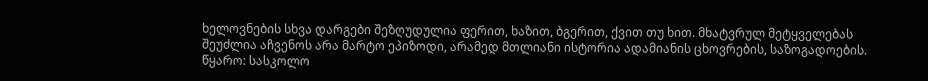ხელოვნების სხვა დარგები შეზღუდულია ფერით, ხაზით, ბგერით, ქვით თუ ხით. მხატვრულ მეტყველებას შეუძლია აჩვენოს არა მარტო ეპიზოდი, არამედ მთლიანი ისტორია ადამიანის ცხოვრების, საზოგადოების.
წყარო: სასკოლო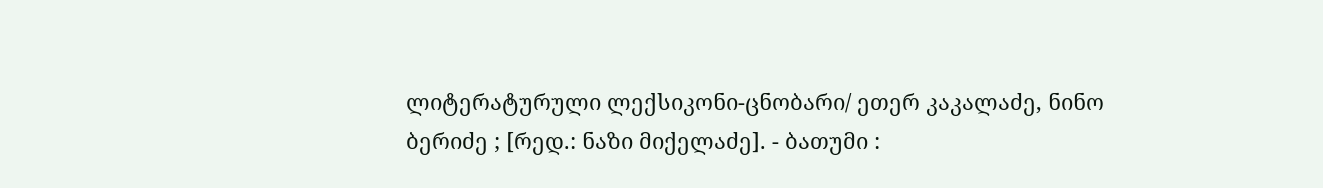ლიტერატურული ლექსიკონი-ცნობარი/ ეთერ კაკალაძე, ნინო ბერიძე ; [რედ.: ნაზი მიქელაძე]. - ბათუმი :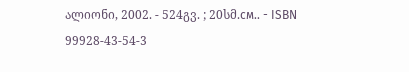ალიონი, 2002. - 524გვ. ; 20სმ.см.. - ISBN 99928-43-54-3